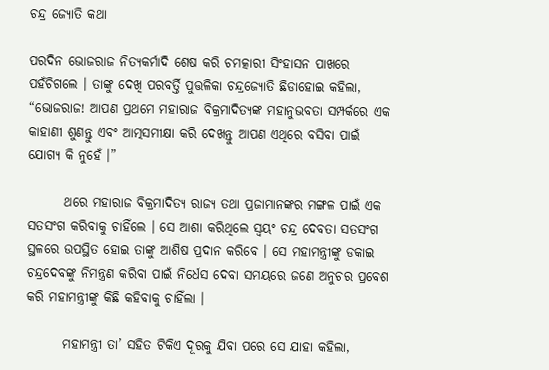ଚନ୍ଦ୍ର ଜ୍ୟୋତି କଥା

ପରଦିନ ଭୋଜରାଜ ନିତ୍ୟକର୍ମାଦି ଶେଷ କରି ଚମତ୍କାରୀ ସିଂହାସନ ପାଖରେ ପହଁଚିଗଲେ । ତାଙ୍କୁ ଦେଖି ପରବର୍ତ୍ତି ପୁତ୍ତଳିକା ଚନ୍ଦ୍ରଜ୍ୟୋତି ଛିଡାହୋଇ କହିଲା, “ଭୋଜରାଜ! ଆପଣ ପ୍ରଥମେ ମହାରାଜ ବିକ୍ରମାଦିତ୍ୟଙ୍କ ମହାନୁଭବତା ସମ୍ପର୍କରେ ଏକ କାହାଣୀ ଶୁଣନ୍ତୁ ଏବଂ ଆତ୍ମସମୀକ୍ଷା କରି ଦେଖନ୍ତୁ ଆପଣ ଏଥିରେ ବସିବା ପାଇଁ ଯୋଗ୍ୟ କି ନୁହେଁ ।”

       ଥରେ ମହାରାଜ ବିକ୍ରମାଦିତ୍ୟ ରାଜ୍ୟ ତଥା ପ୍ରଜାମାନଙ୍କର ମଙ୍ଗଳ ପାଇଁ ଏକ ସତସଂଗ କରିବାକୁ ଚାହିଁଲେ । ସେ ଆଶା କରିଥିଲେ ସ୍ୱୟଂ ଚନ୍ଦ୍ର ଦେବତା ସତସଂଗ ସ୍ଥଳରେ ଉପସ୍ଥିତ ହୋଇ ତାଙ୍କୁ ଆଶିଷ ପ୍ରଦାନ କରିବେ । ସେ ମହାମନ୍ତ୍ରୀଙ୍କୁ ଡକାଇ ଚନ୍ଦ୍ରଦେବଙ୍କୁ ନିମନ୍ତ୍ରଣ କରିବା ପାଇଁ ନିର୍ଧେସ ଦେବା ସମୟରେ ଜଣେ ଅନୁଚର ପ୍ରବେଶ କରି ମହାମନ୍ତ୍ରୀଙ୍କୁ କିଛି କହିବାକୁ ଚାହିଁଲା ।

       ମହାମନ୍ତ୍ରୀ ତା’ ସହିତ ଟିକିଏ ଦୂରକୁ ଯିବା ପରେ ସେ ଯାହା କହିଲା,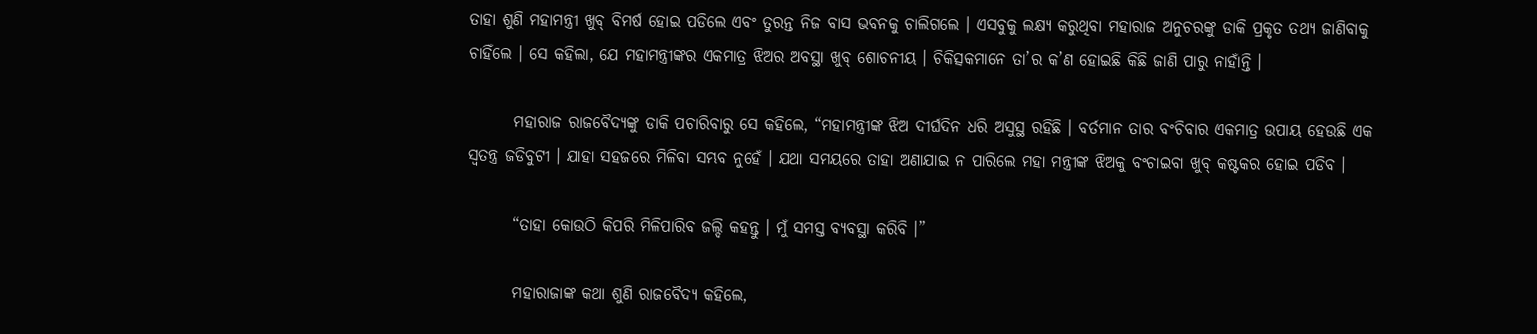ତାହା ଶୁଣି ମହାମନ୍ତ୍ରୀ ଖୁବ୍ ବିମର୍ଷ ହୋଇ ପଡିଲେ ଏବଂ ତୁରନ୍ତ ନିଜ ବାସ ଭବନକୁ ଚାଲିଗଲେ । ଏସବୁକୁ ଲକ୍ଷ୍ୟ କରୁଥିବା ମହାରାଜ ଅନୁଚରଙ୍କୁ ଡାକି ପ୍ରକୃତ ତଥ୍ୟ ଜାଣିବାକୁ ଚାହିଁଲେ । ସେ କହିଲା, ଯେ ମହାମନ୍ତ୍ରୀଙ୍କର ଏକମାତ୍ର ଝିଅର ଅବସ୍ଥା ଖୁବ୍ ଶୋଚନୀୟ । ଚିକିତ୍ସକମାନେ ତା’ର କ’ଣ ହୋଇଛି କିଛି ଜାଣି ପାରୁ ନାହାଁନ୍ତି ।

       ମହାରାଜ ରାଜବୈଦ୍ୟଙ୍କୁ ଡାକି ପଚାରିବାରୁ ସେ କହିଲେ, “ମହାମନ୍ତ୍ରୀଙ୍କ ଝିଅ ଦୀର୍ଘଦିନ ଧରି ଅସୁସ୍ଥ ରହିଛି । ବର୍ତମାନ ତାର ବଂଚିବାର ଏକମାତ୍ର ଉପାୟ ହେଉଛି ଏକ ସ୍ୱତନ୍ତ୍ର ଜଡିବୁଟୀ । ଯାହା ସହଜରେ ମିଳିବା ସମ୍ଭବ ନୁହେଁ । ଯଥା ସମୟରେ ତାହା ଅଣାଯାଇ ନ ପାରିଲେ ମହା ମନ୍ତ୍ରୀଙ୍କ ଝିଅକୁ ବଂଚାଇବା ଖୁବ୍ କଷ୍ଟକର ହୋଇ ପଡିବ ।

       “ତାହା କୋଉଠି କିପରି ମିଳିପାରିବ ଜଲ୍ଦି କହନ୍ତୁ । ମୁଁ ସମସ୍ତ ବ୍ୟବସ୍ଥା କରିବି ।”

       ମହାରାଜାଙ୍କ କଥା ଶୁଣି ରାଜବୈଦ୍ୟ କହିଲେ,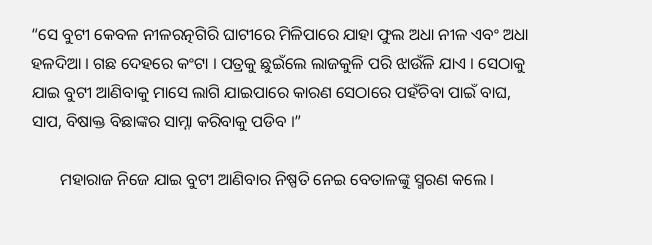“ସେ ବୁଟୀ କେବଳ ନୀଳରତ୍ନଗିରି ଘାଟୀରେ ମିଳିପାରେ ଯାହା ଫୁଲ ଅଧା ନୀଳ ଏବଂ ଅଧା ହଳଦିଆ । ଗଛ ଦେହରେ କଂଟା । ପତ୍ରକୁ ଛୁଇଁଲେ ଲାଜକୁଳି ପରି ଝାଉଁଳି ଯାଏ । ସେଠାକୁ ଯାଇ ବୁଟୀ ଆଣିବାକୁ ମାସେ ଲାଗି ଯାଇପାରେ କାରଣ ସେଠାରେ ପହଁଚିବା ପାଇଁ ବାଘ, ସାପ, ବିଷାକ୍ତ ବିଛାଙ୍କର ସାମ୍ନା କରିବାକୁ ପଡିବ ।”

       ମହାରାଜ ନିଜେ ଯାଇ ବୁଟୀ ଆଣିବାର ନିଷ୍ପତି ନେଇ ବେତାଳଙ୍କୁ ସ୍ମରଣ କଲେ ।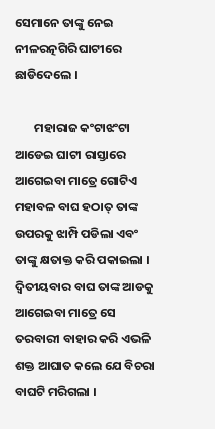ସେମାନେ ତାଙ୍କୁ ନେଇ ନୀଳରତ୍ନଗିରି ଘାଟୀରେ ଛାଡିଦେଲେ ।

       ମହାରାଜ କଂଟାଝଂଟା ଆଡେଇ ଘାଟୀ ରାସ୍ତାରେ ଆଗେଇବା ମାତ୍ରେ ଗୋଟିଏ ମହାବଳ ବାଘ ହଠାତ୍ ତାଙ୍କ ଉପରକୁ ଝାମ୍ପି ପଡିଲା ଏବଂ ତାଙ୍କୁ କ୍ଷତାକ୍ତ କରି ପକାଇଲା । ଦ୍ୱିତୀୟବାର ବାଘ ତାଙ୍କ ଆଡକୁ ଆଗେଇବା ମାତ୍ରେ ସେ ତରବାରୀ ବାହାର କରି ଏଭଳି ଶକ୍ତ ଆଘାତ କଲେ ଯେ ବିଚରା ବାଘଟି ମରିଗଲା ।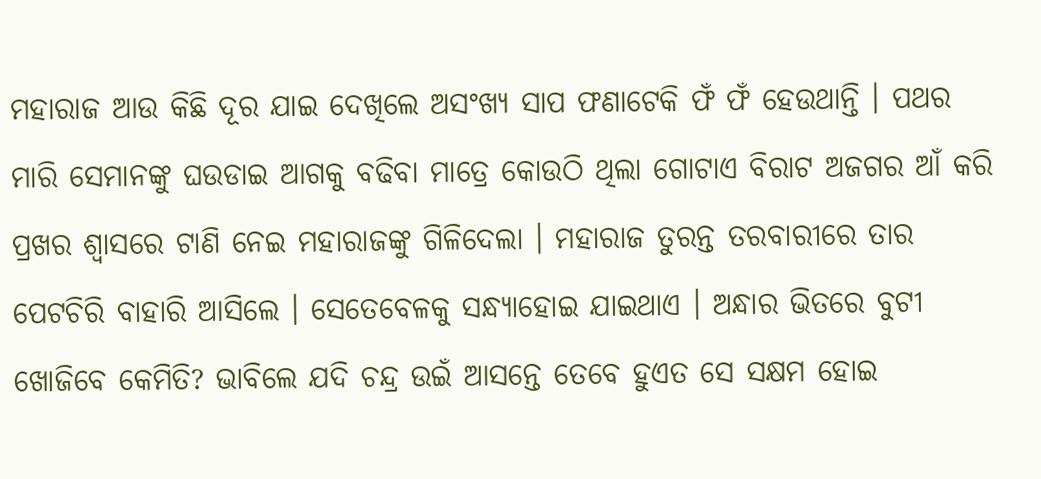ମହାରାଜ ଆଉ କିଛି ଦୂର ଯାଇ ଦେଖିଲେ ଅସଂଖ୍ୟ ସାପ ଫଣାଟେକି ଫଁ ଫଁ ହେଉଥାନ୍ତି । ପଥର ମାରି ସେମାନଙ୍କୁ ଘଉଡାଇ ଆଗକୁ ବଢିବା ମାତ୍ରେ କୋଉଠି ଥିଲା ଗୋଟାଏ ବିରାଟ ଅଜଗର ଆଁ କରି ପ୍ରଖର ଶ୍ୱାସରେ ଟାଣି ନେଇ ମହାରାଜଙ୍କୁ ଗିଳିଦେଲା । ମହାରାଜ ତୁରନ୍ତ ତରବାରୀରେ ତାର ପେଟଚିରି ବାହାରି ଆସିଲେ । ସେତେବେଳକୁ ସନ୍ଧ୍ୟାହୋଇ ଯାଇଥାଏ । ଅନ୍ଧାର ଭିତରେ ବୁଟୀ ଖୋଜିବେ କେମିତି? ଭାବିଲେ ଯଦି ଚନ୍ଦ୍ର ଉଇଁ ଆସନ୍ତେ ତେବେ ହୁଏତ ସେ ସକ୍ଷମ ହୋଇ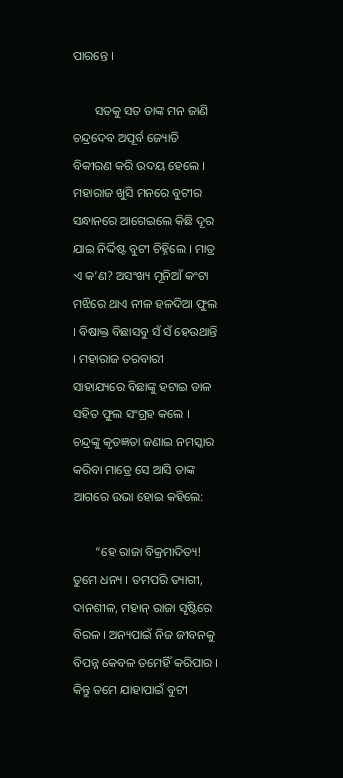ପାରନ୍ତେ ।

       ସତକୁ ସତ ତାଙ୍କ ମନ ଜାଣି ଚନ୍ଦ୍ରଦେବ ଅପୂର୍ବ ଜ୍ୟୋତି ବିକୀରଣ କରି ଉଦୟ ହେଲେ । ମହାରାଜ ଖୁସି ମନରେ ବୁଟୀର ସନ୍ଧାନରେ ଆଗେଇଲେ କିଛି ଦୂର ଯାଇ ନିର୍ଦ୍ଦିଷ୍ଟ ବୁଟୀ ଚିହ୍ନିଲେ । ମାତ୍ର ଏ କ’ଣ? ଅସଂଖ୍ୟ ମୂନିଆଁ କଂଟା ମଝିରେ ଥାଏ ନୀଳ ହଳଦିଆ ଫୁଲ । ବିଷାକ୍ତ ବିଛାସବୁ ସଁ ସଁ ହେଉଥାନ୍ତି । ମହାରାଜ ତରବାରୀ ସାହାଯ୍ୟରେ ବିଛାଙ୍କୁ ହଟାଇ ଡାଳ ସହିତ ଫୁଲ ସଂଗ୍ରହ କଲେ । ଚନ୍ଦ୍ରଙ୍କୁ କୃତଜ୍ଞତା ଜଣାଇ ନମସ୍କାର କରିବା ମାତ୍ରେ ସେ ଆସି ତାଙ୍କ ଆଗରେ ଉଭା ହୋଇ କହିଲେ:

       “ହେ ରାଜା ବିକ୍ରମାଦିତ୍ୟ! ତୁମେ ଧନ୍ୟ । ତମପରି ତ୍ୟାଗୀ, ଦାନଶୀଳ, ମହାନ୍ ରାଜା ସୃଷ୍ଟିରେ ବିରଳ । ଅନ୍ୟପାଇଁ ନିଜ ଜୀବନକୁ ବିପନ୍ନ କେବଳ ତମେହିଁ କରିପାର । କିନ୍ତୁ ତମେ ଯାହାପାଇଁ ବୁଟୀ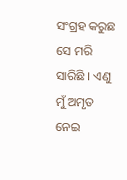ସଂଗ୍ରହ କରୁଛ ସେ ମରି ସାରିଛି । ଏଣୁ ମୁଁ ଅମୃତ ନେଇ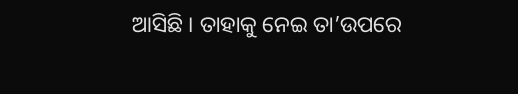ଆସିଛି । ତାହାକୁ ନେଇ ତା’ଉପରେ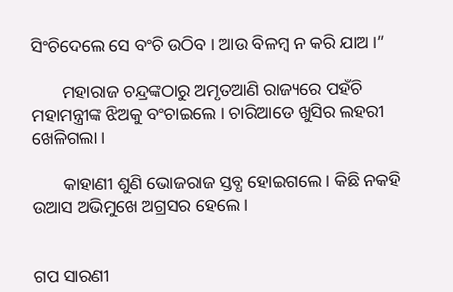ସିଂଚିଦେଲେ ସେ ବଂଚି ଉଠିବ । ଆଉ ବିଳମ୍ବ ନ କରି ଯାଅ ।”

       ମହାରାଜ ଚନ୍ଦ୍ରଙ୍କଠାରୁ ଅମୃତଆଣି ରାଜ୍ୟରେ ପହଁଚି ମହାମନ୍ତ୍ରୀଙ୍କ ଝିଅକୁ ବଂଚାଇଲେ । ଚାରିଆଡେ ଖୁସିର ଲହରୀ ଖେଳିଗଲା ।

       କାହାଣୀ ଶୁଣି ଭୋଜରାଜ ସ୍ତବ୍ଧ ହୋଇଗଲେ । କିଛି ନକହି ଉଆସ ଅଭିମୁଖେ ଅଗ୍ରସର ହେଲେ ।


ଗପ ସାରଣୀ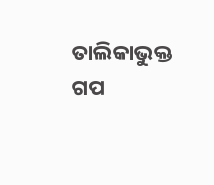ତାଲିକାଭୁକ୍ତ ଗପ